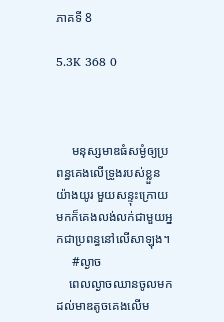ភាគទី 8

5.3K 368 0



     មនុស្សមាឌធំសម្ងំឲ្យប្រពន្ធគេងលេីទ្រូងរបស់ខ្លួនយ៉ាងយូរ មួយសន្ទុះក្រោយមកក៏គេងលង់លក់ជាមួយអ្នកជាប្រពន្ធនៅលើសាឡុង។
     #ល្ងាច
    ពេលល្ងាចឈានចូលមកដល់មាឌតូចគេងលើម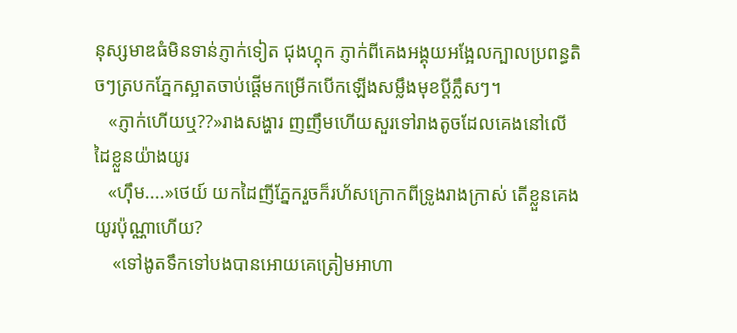នុស្សមាឌធំមិនទាន់ភ្ញាក់ទៀត ជុងហ្គុក ភ្ញាក់ពីគេងអង្គុយអង្អែលក្បាលប្រពន្ធតិចៗត្របកភ្នែកស្អាតចាប់ផ្ដើមកម្រើកបើកឡេីងសម្លឹងមុខប្ដីភ្លឹសៗ។
   «ភ្ញាក់ហើយឬ??»រាងសង្ហារ ញញឹមហេីយសួរទៅរាងតូចដែលគេងនៅលើដៃខ្លួនយ៉ាងយូរ
   «ហុឹម....»ថេយ៍ យកដៃញីភ្នែករួចក៏រហ័សក្រោកពីទ្រូងរាងក្រាស់ តើខ្លួនគេងយូរប៉ុណ្ណាហើយ?
    «ទៅងូតទឹកទៅបងបានអោយគេត្រៀមអាហា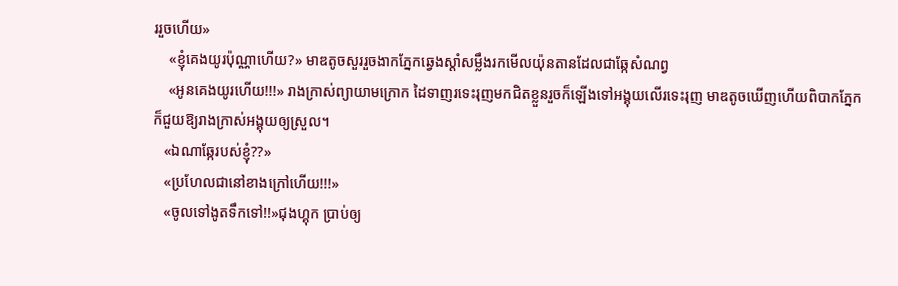ររួចហើយ»
    «ខ្ញុំគេងយូរប៉ុណ្ណាហើយ?» មាឌតូចសួររួចងាកភ្នែកឆ្វេងស្ដាំសម្លឹងរកមើលយ៉ុនតានដែលជាឆ្កែសំណព្វ
    «អូនគេងយូរហើយ!!!» រាងក្រាស់ព្យាយាមក្រោក ដៃទាញរទេះរុញមកជិតខ្លួនរួចក៏ឡើងទៅអង្គុយលើរទេះរុញ មាឌតូចឃើញហើយពិបាកភ្នែកក៏ជួយឱ្យរាងក្រាស់អង្គុយឲ្យស្រួល។
   «ឯណាឆ្កែរបស់ខ្ញុំ??»
   «ប្រហែលជានៅខាងក្រៅហើយ!!!»
   «ចូលទៅងូតទឹកទៅ!!»ជុងហ្គុក ប្រាប់ឲ្យ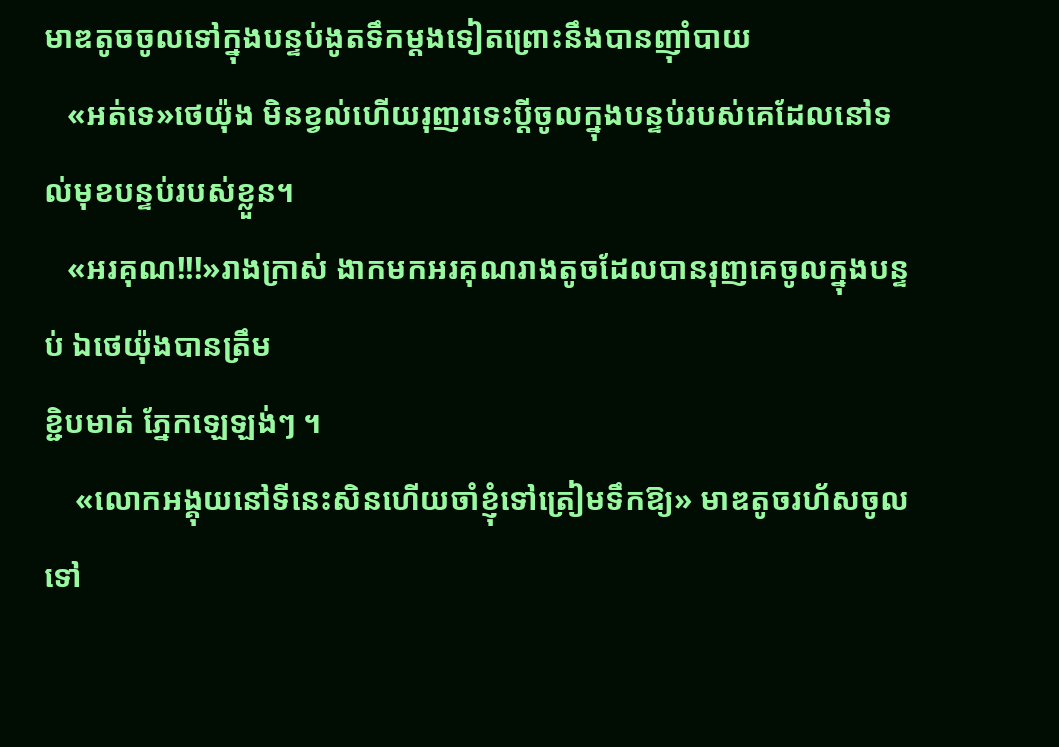មាឌតូចចូលទៅក្នុងបន្ទប់ងូតទឹកម្ដងទៀតព្រោះនឹងបានញ៉ាំបាយ
   «អត់ទេ»ថេយ៉ុង មិនខ្វល់ហើយរុញរទេះប្ដីចូលក្នុងបន្ទប់របស់គេដែលនៅទល់មុខបន្ទប់របស់ខ្លួន។
   «អរគុណ!!!»រាងក្រាស់ ងាកមកអរគុណរាងតូចដែលបានរុញគេចូលក្នុងបន្ទប់ ឯថេយ៉ុងបានត្រឹម
ខ្ជិបមាត់ ភ្នែកឡេឡង់ៗ ។
    «លោកអង្គុយនៅទីនេះសិនហើយចាំខ្ញុំទៅត្រៀមទឹកឱ្យ» មាឌតូចរហ័សចូលទៅ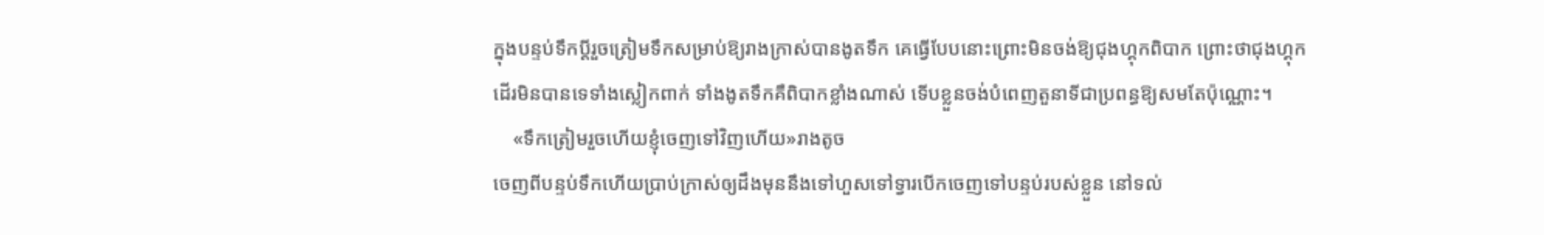ក្នុងបន្ទប់ទឹកប្ដីរួចត្រៀមទឹកសម្រាប់ឱ្យរាងក្រាស់បានងូតទឹក គេធ្វើបែបនោះព្រោះមិនចង់ឱ្យជុងហ្គុកពិបាក ព្រោះថាជុងហ្គុក
ដេីរមិនបានទេទាំងស្លៀកពាក់ ទាំងងូតទឹកគឺពិបាកខ្លាំងណាស់ ទើបខ្លួនចង់បំពេញតួនាទីជាប្រពន្ធឱ្យសមតែប៉ុណ្ណោះ។
    «ទឹកត្រៀមរួចហើយខ្ញុំចេញទៅវិញហើយ»រាងតូច
ចេញពីបន្ទប់ទឹកហើយប្រាប់ក្រាស់ឲ្យដឹងមុននឹងទៅហួសទៅទ្វារបេីកចេញទៅបន្ទប់របស់ខ្លួន នៅទល់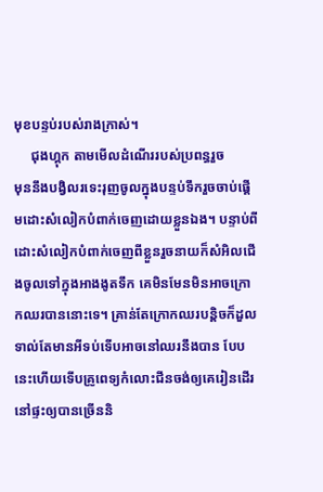មុខបន្ទប់របស់រាងក្រាស់។
     ជុងហ្គុក តាមមើលដំណើររបស់ប្រពន្ធរួច
មុននឹងបង្វិលរទេះរុញចូលក្នុងបន្ទប់ទឹករួចចាប់ផ្ដើមដោះសំលៀកបំពាក់ចេញដោយខ្លួនឯង។ បន្ទាប់ពីដោះសំលៀកបំពាក់ចេញពីខ្លួនរួចនាយក៏សំអិលជើងចូលទៅក្នុងអាងងូតទឹក គេមិនមែនមិនអាចក្រោកឈរបាននោះទេ។ គ្រាន់តែក្រោកឈរបន្តិចក៏ដួលទាល់តែមានអីទប់ទើបអាចនៅឈរនឹងបាន បែបនេះហើយទើបគ្រូពេទ្យកំលោះជីនចង់ឲ្យគេរៀនដើរនៅផ្ទះឲ្យបានច្រើននិ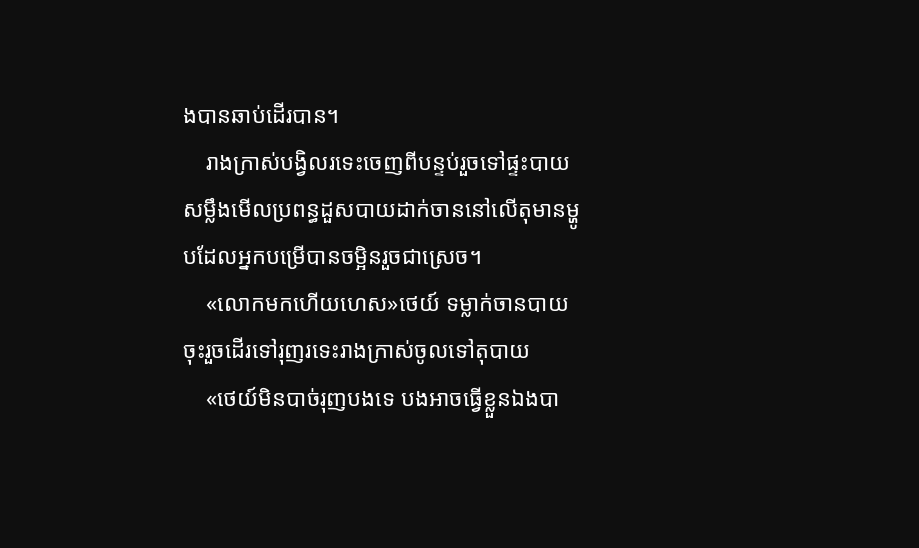ងបានឆាប់ដើរបាន។
    រាងក្រាស់បង្វិលរទេះចេញពីបន្ទប់រួចទៅផ្ទះបាយ
សម្លឹងមើលប្រពន្ធដួសបាយដាក់ចាននៅលើតុមានម្ហូបដែលអ្នកបម្រើបានចម្អិនរួចជាស្រេច។
    «លោកមកហើយហេស»ថេយ៍ ទម្លាក់ចានបាយចុះរួចដើរទៅរុញរទេះរាងក្រាស់ចូលទៅតុបាយ
    «ថេយ៍មិនបាច់រុញបងទេ បងអាចធ្វើខ្លួនឯងបា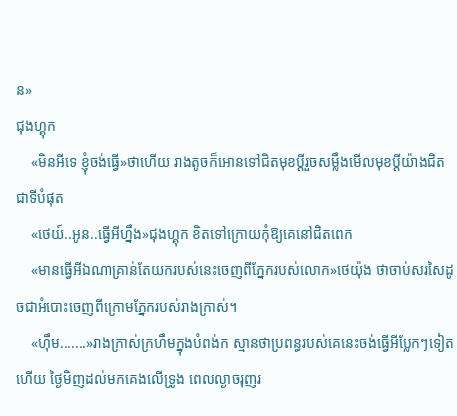ន»
ជុងហ្គុក
    «មិនអីទេ ខ្ញុំចង់ធ្វើ»ថាហេីយ រាងតូចក៏អោនទៅជិតមុខប្ដីរួចសម្លឹងមើលមុខប្ដីយ៉ាងជិតជាទីបំផុត
    «ថេយ៍..អូន..ធ្វើអីហ្នឹង»ជុងហ្គុក ខិតទៅក្រោយកុំឱ្យគេនៅជិតពេក
    «មានធ្វើអីឯណាគ្រាន់តែយករបស់នេះចេញពីភ្នែករបស់លោក»ថេយ៉ុង ថាចាប់សរសៃដូចជាអំបោះចេញពីក្រោមភ្នែករបស់រាងក្រាស់។
    «ហុឹម.......»រាងក្រាស់ក្រហឹមក្នុងបំពង់ក ស្មានថាប្រពន្ធរបស់គេនេះចង់ធ្វើអីប្លែកៗទៀតហើយ ថ្ងៃមិញដល់មកគេងលើទ្រូង ពេលល្ងាចរុញរ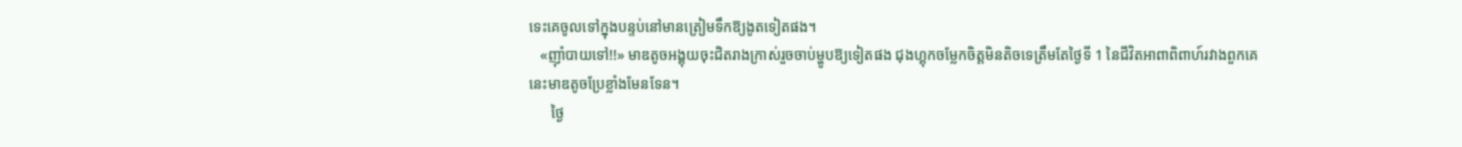ទេះគេចូលទៅក្នុងបន្ទប់នៅមានត្រៀមទឹកឱ្យងូតទៀតផង។
   «ញ៉ាំបាយទៅ!!» មាឌតូចអង្គុយចុះជិតរាងក្រាស់រួចចាប់ម្ហូបឱ្យទៀតផង ជុងហ្គុកចម្លែកចិត្តមិនតិចទេត្រឹមតែថ្ងៃទី 1 នៃជីវិតអាពាពិពាហ៍រវាងពួកគេនេះមាឌតូចប្រែខ្លាំងមែនទែន។
      ថ្ងៃ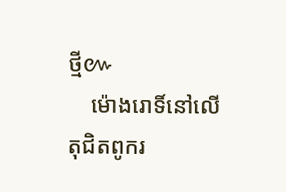ថ្មី៚
    ម៉ោងរោទិ៍នៅលើតុជិតពូករ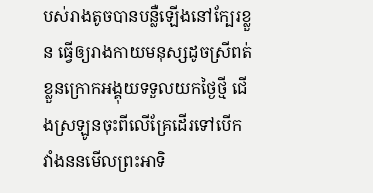បស់រាងតូចបានបន្លឺឡើងនៅក្បែរខ្លួន ធ្វើឲ្យរាងកាយមនុស្សដូចស្រីពត់ខ្លួនក្រោកអង្គុយទទួលយកថ្ងៃថ្មី ជើងស្រឡូនចុះពីលើគ្រែដើរទៅបើកវាំងននមើលព្រះអាទិ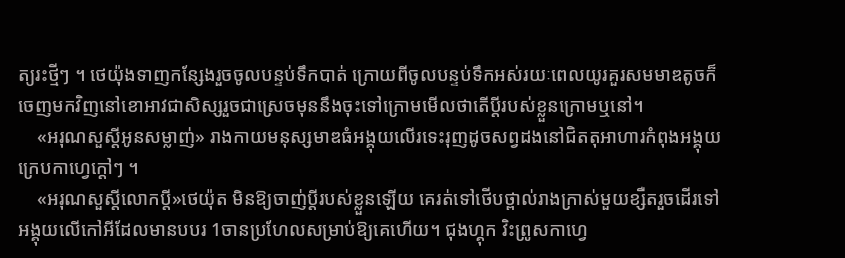ត្យរះថ្មីៗ ។ ថេយ៉ុងទាញកន្សែងរួចចូលបន្ទប់ទឹកបាត់ ក្រោយពីចូលបន្ទប់ទឹកអស់រយៈពេលយូរគួរសមមាឌតូចក៏ចេញមកវិញនៅខោអាវជាសិស្សរួចជាស្រេចមុននឹងចុះទៅក្រោមមើលថាតើប្តីរបស់ខ្លួនក្រោមឬនៅ។
    «អរុណសួស្តីអូនសម្លាញ់» រាងកាយមនុស្សមាឌធំអង្គុយលើរទេះរុញដូចសព្វដងនៅជិតតុអាហារកំពុងអង្គុយក្រេបកាហ្វេក្តៅៗ ។
    «អរុណសួស្តីលោកប្តី»ថេយ៉ុត មិនឱ្យចាញ់ប្ដីរបស់ខ្លួនឡេីយ គេរត់ទៅថើបថ្ពាល់រាងក្រាស់មួយខ្សឺតរួចដេីរទៅអង្គុយលើកៅអីដែលមានបបរ 1ចានប្រហែលសម្រាប់ឱ្យគេហើយ។ ជុងហ្គុក វិះព្រូសកាហ្វេ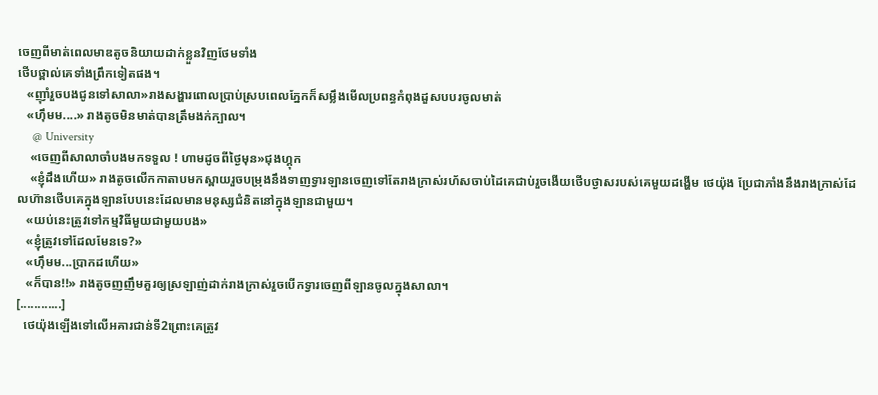ចេញពីមាត់ពេលមាឌតូចនិយាយដាក់ខ្លួនវិញថែមទាំង
ថេីបថ្ពាល់គេទាំងព្រឹកទៀតផង។
   «ញុាំរួចបងជូនទៅសាលា»រាងសង្ហារពោលប្រាប់ស្របពេលភ្នែកក៏សម្លឹងមេីលប្រពន្ធកំពុងដួសបបរចូលមាត់
   «ហុឹមម....» រាងតូចមិនមាត់បានត្រឹមងក់ក្បាល។
     @ University
    «ចេញពីសាលាចាំបងមកទទួល ! ហាមដូចពីថ្ងៃមុន»ជុងហ្គុក
    «ខ្ញុំដឹងហេីយ» រាងតូចលេីកកាតាបមកស្ពាយរួចបម្រុងនឹងទាញទ្វារឡានចេញទៅតែរាងក្រាស់រហ័សចាប់ដៃគេជាប់រួចងេីយថេីបថ្ងាសរបស់គេមួយដង្ហេីម ថេយ៉ុង ប្រែជាភាំងនឹងរាងក្រាស់ដែលហ៊ានថេីបគេក្នុងឡានបែបនេះដែលមានមនុស្សជំនិតនៅក្នុងឡានជាមួយ។
   «យប់នេះត្រូវទៅកម្មវិធីមួយជាមួយបង»
   «ខ្ញុំត្រូវទៅដែលមែនទេ?»
   «ហុឹមម...ប្រាកដហេីយ»
   «ក៏បាន!!» រាងតូចញញឹមគួរឲ្យស្រឡាញ់ដាក់រាងក្រាស់រួចបេីកទ្វារចេញពីឡានចូលក្នុងសាលា។
[............]
  ថេយ៉ុងឡេីងទៅលេីអគារជាន់ទី2ព្រោះគេត្រូវ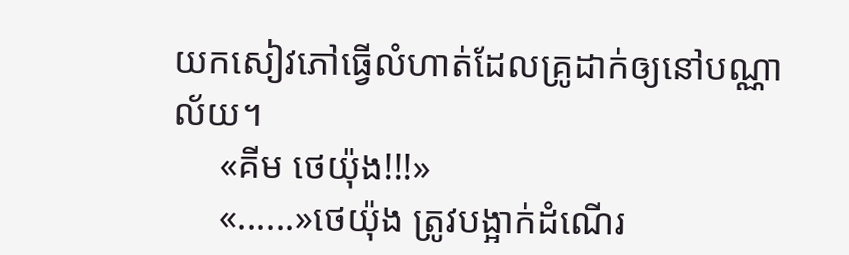យកសៀវភៅធ្វេីលំហាត់ដែលគ្រូដាក់ឲ្យនៅបណ្ណាល័យ។
     «គីម ថេយ៉ុង!!!»
     «......»ថេយ៉ុង ត្រូវបង្អាក់ដំណេីរ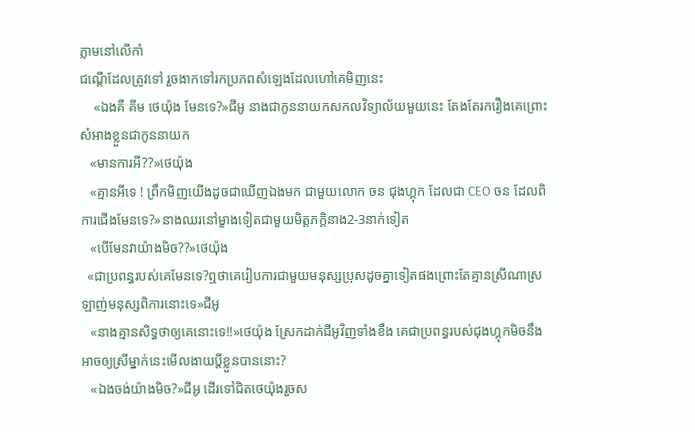ភ្លាមនៅលេីកាំ
ជណ្តេីដែលត្រូវទៅ រួចងាកទៅរកប្រភពសំឡេងដែលហៅគេមិញនេះ
    «ឯងគឺ គីម ថេយ៉ុង មែនទេ?»ជីអូ នាងជាកូននាយកសកលវិទ្យាល័យមួយនេះ តែងតែរករឿងគេព្រោះសំអាងខ្លួនជាកូននាយក
   «មានការអី??»ថេយ៉ុង
   «គ្មានអីទេ ! ព្រឹកមិញយេីងដូចជាឃេីញឯងមក ជាមួយលោក ចន ជុងហ្គុក ដែលជា CEO ចន ដែលពិការជេីងមែនទេ?»នាងឈរនៅម្ខាងទៀតជាមួយមិត្តភក្តិនាង2-3នាក់ទៀត
   «បេីមែនវាយ៉ាងមិច??»ថេយ៉ុង
  «ជាប្រពន្ធរបស់គេមែនទេ?ឮថាគេរៀបការជាមួយមនុស្សប្រុសដូចគ្នាទៀតផងព្រោះតែគ្មានស្រីណាស្រឡាញ់មនុស្សពិការនោះទេ»ជីអូ
   «នាងគ្មានសិទ្ធថាឲ្យគេនោះទេ!!»ថេយ៉ុង ស្រែកដាក់ជីអូវិញទាំងខឹង គេជាប្រពន្ធរបស់ជុងហ្គុកមិចនឹងអាចឲ្យស្រីម្នាក់នេះមេីលងាយប្តីខ្លួនបាននោះ?
   «ឯងចង់យ៉ាងមិច?»ជីអូ ដេីរទៅជិតថេយ៉ុងរួចស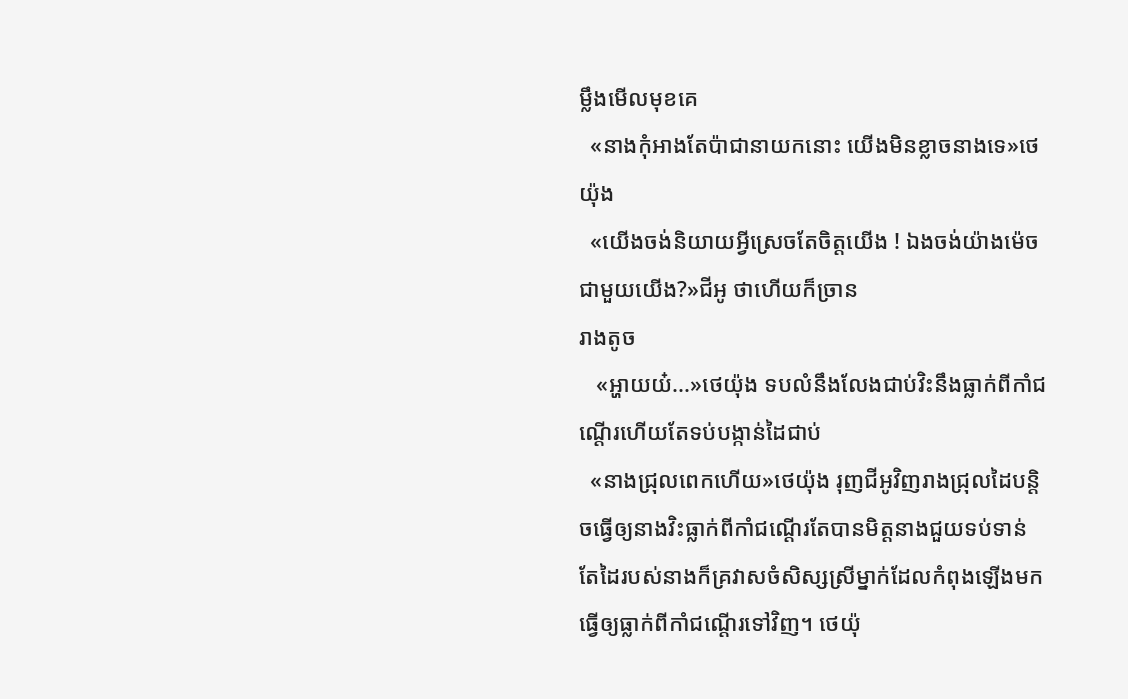ម្លឹងមេីលមុខគេ
  «នាងកុំអាងតែប៉ាជានាយកនោះ យេីងមិនខ្លាចនាងទេ»ថេយ៉ុង
  «យេីងចង់និយាយអ្វីស្រេចតែចិត្តយេីង ! ឯងចង់យ៉ាងម៉េចជាមួយយេីង?»ជីអូ ថាហេីយក៏ច្រាន
រាងតូច
   «អ្ហាយយ៎...»ថេយ៉ុង ទបលំនឹងលែងជាប់វិះនឹងធ្លាក់ពីកាំជណ្តេីរហេីយតែទប់បង្កាន់ដៃជាប់
  «នាងជ្រុលពេកហេីយ»ថេយ៉ុង រុញជីអូវិញរាងជ្រុលដៃបន្តិចធ្វេីឲ្យនាងវិះធ្លាក់ពីកាំជណ្តេីរតែបានមិត្តនាងជួយទប់ទាន់ តែដៃរបស់នាងក៏គ្រវាសចំសិស្សស្រីម្នាក់ដែលកំពុងឡេីងមកធ្វេីឲ្យធ្លាក់ពីកាំជណ្តេីរទៅវិញ។ ថេយ៉ុ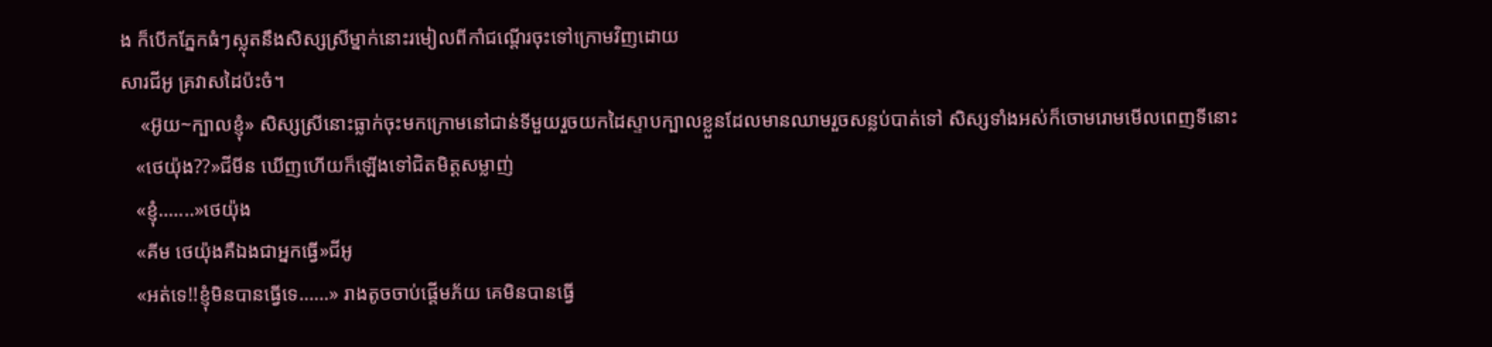ង ក៏បេីកភ្នែកធំៗស្លុតនឹងសិស្សស្រីម្នាក់នោះរមៀលពីកាំជណ្តេីរចុះទៅក្រោមវិញដោយ
សារជីអូ គ្រវាសដៃប៉ះចំ។
    «អ៊ូយ~ក្បាលខ្ញុំ» សិស្សស្រីនោះធ្លាក់ចុះមកក្រោមនៅជាន់ទីមួយរួចយកដៃស្ទាបក្បាលខ្លួនដែលមានឈាមរួចសន្លប់បាត់ទៅ សិស្សទាំងអស់ក៏ចោមរោមមេីលពេញទីនោះ
   «ថេយ៉ុង??»ជីមីន ឃេីញហេីយក៏ឡេីងទៅជិតមិត្តសម្លាញ់
   «ខ្ញុំ.......»ថេយ៉ុង
   «គីម ថេយ៉ុងគឺឯងជាអ្នកធ្វេី»ជីអូ
   «អត់ទេ!!ខ្ញុំមិនបានធ្វេីទេ......» រាងតូចចាប់ផ្តេីមភ័យ គេមិនបានធ្វេី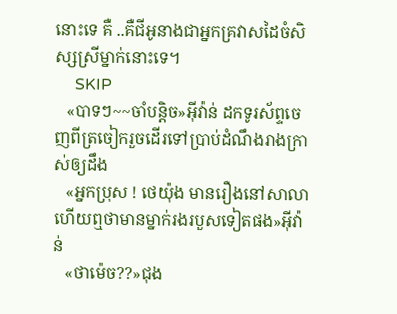នោះទេ គឺ ..គឺជីអូនាងជាអ្នកគ្រវាសដៃចំសិស្សស្រីម្នាក់នោះទេ។
     SKIP
   «បាទៗ~~ចាំបន្តិច»អុីវ៉ាន់ ដកទូរស័ព្ទចេញពីត្រចៀករួចដេីរទៅប្រាប់ដំណឹងរាងក្រាស់ឲ្យដឹង
   «អ្នកប្រុស ! ថេយ៉ុង មានរឿងនៅសាលាហេីយឮថាមានម្នាក់រងរបួសទៀតផង»អុីវ៉ាន់
   «ថាម៉េច??»ជុង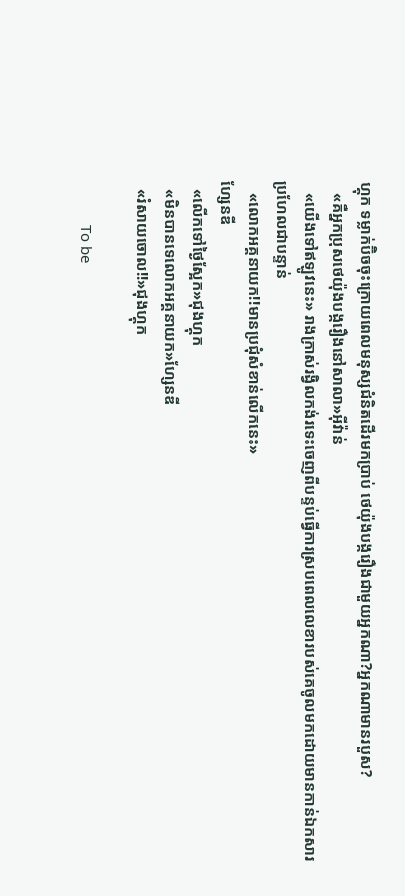ហ្គុក ទម្លាក់ប៊ិចចុះក្រោយពេលមនុស្សជំនិតដេីរមកប្រាប់ ថេយ៉ុងបង្ករឿងជាមួយអ្នកណា?អ្នកណាមានរបួស?
   «គឺអ្នកប្រុសថេយ៉ុងបង្ករឿងនៅសាលា»អុីវ៉ាន់
   «យេីងទៅឥឡូវនេះ» រាងក្រាស់រង្វិលកង់រទេះចេញពីបន្ទប់ធ្វេីការស្របពេលលេខារបស់គេចូលមកដោយមានកាន់ឯកសារប្រហែលជាបន្ទាន់
   «លោកអគ្គនាយក!!មានប្រជុំសំខាន់លេីកនេះ»
ហ្សែនឌី
  «លេីកទៅថ្ងៃស្អែក»ជុងហ្គុក
  «មិនបានទេលោកអគ្គនាយក»ហ្សែនឌី
  «រំសាយចោល!!»ជុងហ្គុក

           To be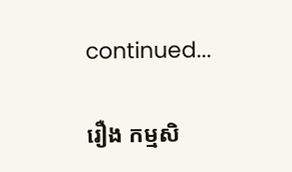continued...

រឿង កម្មសិ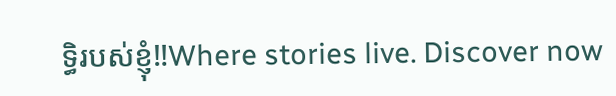ទ្ធិរបស់ខ្ញុំ‼Where stories live. Discover now